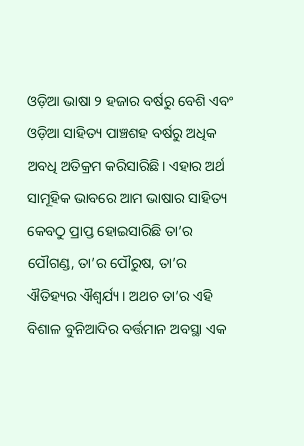ଓଡ଼ିଆ ଭାଷା ୨ ହଜାର ବର୍ଷରୁ ବେଶି ଏବଂ ଓଡ଼ିଆ ସାହିତ୍ୟ ପାଞ୍ଚଶହ ବର୍ଷରୁ ଅଧିକ ଅବଧି ଅତିକ୍ରମ କରିସାରିଛି। ଏହାର ଅର୍ଥ ସାମୂହିକ ଭାବରେ ଆମ ଭାଷାର ସାହିତ୍ୟ କେବଠୁ ପ୍ରାପ୍ତ ହୋଇସାରିଛି ତା’ର ପୌଗଣ୍ଡ, ତା’ର ପୌରୁଷ, ତା’ର ଐତିହ୍ୟର ଐଶ୍ୱର୍ଯ୍ୟ। ଅଥଚ ତା’ର ଏହି ବିଶାଳ ବୁନିଆଦିର ବର୍ତ୍ତମାନ ଅବସ୍ଥା ଏକ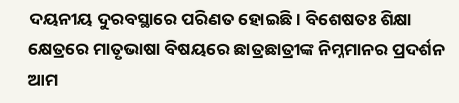ଦୟନୀୟ ଦୁରବସ୍ଥାରେ ପରିଣତ ହୋଇଛି। ବିଶେଷତଃ ଶିକ୍ଷା କ୍ଷେତ୍ରରେ ମାତୃଭାଷା ବିଷୟରେ ଛାତ୍ରଛାତ୍ରୀଙ୍କ ନିମ୍ନମାନର ପ୍ରଦର୍ଶନ ଆମ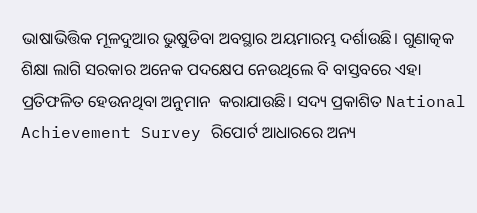ଭାଷାଭିତ୍ତିକ ମୂଳଦୁଆର ଭୁଷୁଡିବା ଅବସ୍ଥାର ଅୟମାରମ୍ଭ ଦର୍ଶାଉଛି। ଗୁଣାତ୍କକ ଶିକ୍ଷା ଲାଗି ସରକାର ଅନେକ ପଦକ୍ଷେପ ନେଉଥିଲେ ବି ବାସ୍ତବରେ ଏହା ପ୍ରତିଫଳିତ ହେଉନଥିବା ଅନୁମାନ  କରାଯାଉଛି। ସଦ୍ୟ ପ୍ରକାଶିତ National Achievement Survey ରିପୋର୍ଟ ଆଧାରରେ ଅନ୍ୟ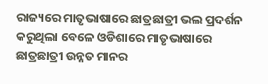ରାଜ୍ୟରେ ମାତୃଭାଷାରେ ଛାତ୍ରଛାତ୍ରୀ ଭଲ ପ୍ରଦର୍ଶନ କରୁଥିଲା ବେଳେ ଓଡିଶାରେ ମାତୃଭାଷାରେ ଛାତ୍ରଛାତ୍ରୀ ଉନ୍ନତ ମାନର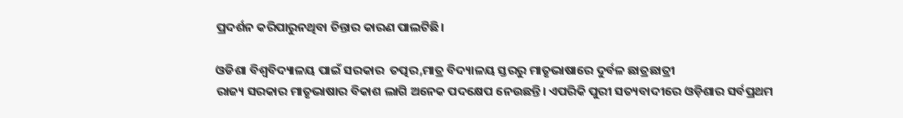ପ୍ରଦର୍ଶନ କରିପାରୁନଥିବା ଚିନ୍ତାର କାରଣ ପାଲଟିଛି।

ଓଡିଶା ବିଶ୍ୱବିଦ୍ୟାଳୟ ପାଇଁ ସରକାର  ତତ୍ପର,ମାତ୍ର ବିଦ୍ୟାଳୟ ସ୍ତରରୁ ମାତୃଭାଷାରେ ଦୁର୍ବଳ ଛାତ୍ରଛାତ୍ରୀ
ରାଜ୍ୟ ସରକାର ମାତୃଭାଷାର ବିକାଶ ଲାଗି ଅନେକ ପଦକ୍ଷେପ ନେଉଛନ୍ତି। ଏପରିକି ପୁରୀ ସତ୍ୟବାଦୀରେ ଓଡ଼ିଶାର ସର୍ବପ୍ରଥମ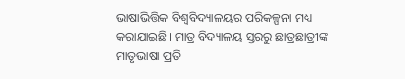ଭାଷାଭିତ୍ତିକ ବିଶ୍ୱବିଦ୍ୟାଳୟର ପରିକଳ୍ପନା ମଧ୍ୟ କରାଯାଇଛି। ମାତ୍ର ବିଦ୍ୟାଳୟ ସ୍ତରରୁ ଛାତ୍ରଛାତ୍ରୀଙ୍କ ମାତୃଭାଷା ପ୍ରତି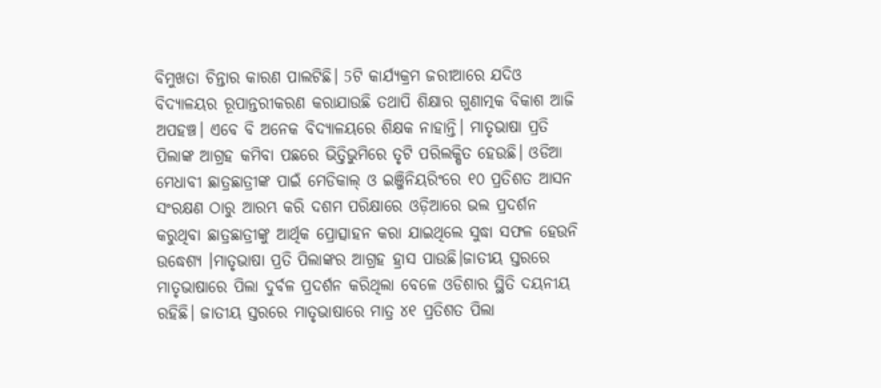ବିମୁଖତା ଚିନ୍ତାର କାରଣ ପାଲଟିଛି। 5ଟି କାର୍ଯ୍ୟକ୍ରମ ଜରୀଆରେ ଯଦିଓ ବିଦ୍ୟାଳୟର ରୂପାନ୍ତରୀକରଣ କରାଯାଉଛି ତଥାପି ଶିକ୍ଷାର ଗୁଣାତ୍ମକ ବିକାଶ ଆଜି ଅପହଞ୍ଚ। ଏବେ ବି ଅନେକ ବିଦ୍ୟାଳୟରେ ଶିକ୍ଷକ ନାହାନ୍ତି। ମାତୃଭାଷା ପ୍ରତି ପିଲାଙ୍କ ଆଗ୍ରହ କମିବା ପଛରେ ଭିତ୍ତିଭୁମିରେ ତୃଟି ପରିଲକ୍ଷିତ ହେଉଛି। ଓଡିଆ ମେଧାବୀ ଛାତ୍ରଛାତ୍ରୀଙ୍କ ପାଇଁ ମେଡିକାଲ୍ ଓ ଇଞ୍ଜିନିୟରିଂରେ ୧୦ ପ୍ରତିଶତ ଆସନ ସଂରକ୍ଷଣ ଠାରୁ ଆରମ୍ଭ କରି ଦଶମ ପରିକ୍ଷାରେ ଓଡ଼ିଆରେ ଭଲ ପ୍ରଦର୍ଶନ କରୁଥିବା ଛାତ୍ରଛାତ୍ରୀଙ୍କୁ ଆର୍ଥିକ ପ୍ରୋତ୍ସାହନ କରା ଯାଇଥିଲେ ସୁଦ୍ଧା ସଫଳ ହେଉନି ଉଦ୍ଧେଶ୍ୟ ।ମାତୃଭାଷା ପ୍ରତି ପିଲାଙ୍କର ଆଗ୍ରହ ହ୍ରାସ ପାଉଛି।ଜାତୀୟ ସ୍ତରରେ ମାତୃଭାଷାରେ ପିଲା ଦୁର୍ବଳ ପ୍ରଦର୍ଶନ କରିଥିଲା ବେଳେ ଓଡିଶାର ସ୍ଥିତି ଦୟନୀୟ ରହିଛି। ଜାତୀୟ ସ୍ତରରେ ମାତୃଭାଷାରେ ମାତ୍ର ୪୧ ପ୍ରତିଶତ ପିଲା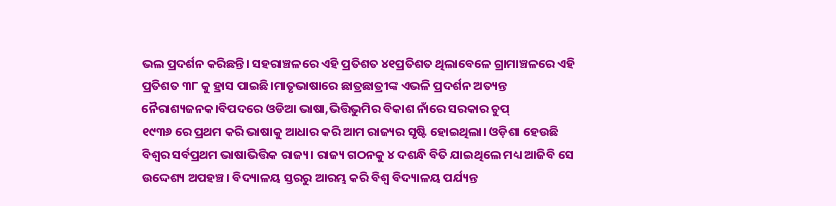ଭଲ ପ୍ରଦର୍ଶନ କରିଛନ୍ତି। ସହରାଞ୍ଚଳରେ ଏହି ପ୍ରତିଶତ ୪୧ପ୍ରତିଶତ ଥିଲାବେଳେ ଗ୍ରାମାଞ୍ଚଳରେ ଏହି ପ୍ରତିଶତ ୩୮ କୁ ହ୍ରାସ ପାଇଛି।ମାତୃଭାଷାରେ ଛାତ୍ରଛାତ୍ରୀଙ୍କ ଏଭଳି ପ୍ରଦର୍ଶନ ଅତ୍ୟନ୍ତ ନୈରାଶ୍ୟଜନକ।ବିପଦରେ ଓଡିଆ ଭାଷା,ଭିତ୍ତିଭୁମିର ବିକାଶ ନାଁରେ ସରକାର ଚୁପ୍
୧୯୩୬ ରେ ପ୍ରଥମ କରି ଭାଷାକୁ ଆଧାର କରି ଆମ ରାଜ୍ୟର ସୃଷ୍ଟି ହୋଇଥିଲା। ଓଡ଼ିଶା ହେଉଛି ବିଶ୍ୱର ସର୍ବପ୍ରଥମ ଭାଷାଭିତ୍ତିକ ରାଜ୍ୟ। ରାଜ୍ୟ ଗଠନକୁ ୪ ଦଶନ୍ଧି ବିତି ଯାଇଥିଲେ ମଧ୍ୟ ଆଜିବି ସେ ଉଦ୍ଦେଶ୍ୟ ଅପହଞ୍ଚ। ବିଦ୍ୟାଳୟ ସ୍ତରରୁ ଆରମ୍ଭ କରି ବିଶ୍ୱ ବିଦ୍ୟାଳୟ ପର୍ଯ୍ୟନ୍ତ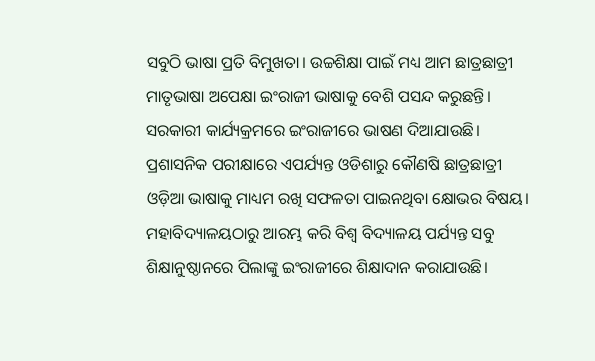ସବୁଠି ଭାଷା ପ୍ରତି ବିମୁଖତା। ଉଚ୍ଚଶିକ୍ଷା ପାଇଁ ମଧ୍ୟ ଆମ ଛାତ୍ରଛାତ୍ରୀ ମାତୃଭାଷା ଅପେକ୍ଷା ଇଂରାଜୀ ଭାଷାକୁ ବେଶି ପସନ୍ଦ କରୁଛନ୍ତି। ସରକାରୀ କାର୍ଯ୍ୟକ୍ରମରେ ଇଂରାଜୀରେ ଭାଷଣ ଦିଆଯାଉଛି। ପ୍ରଶାସନିକ ପରୀକ୍ଷାରେ ଏପର୍ଯ୍ୟନ୍ତ ଓଡିଶାରୁ କୌଣଷି ଛାତ୍ରଛାତ୍ରୀ ଓଡ଼ିଆ ଭାଷାକୁ ମାଧ୍ୟମ ରଖି ସଫଳତା ପାଇନଥିବା କ୍ଷୋଭର ବିଷୟ। ମହାବିଦ୍ୟାଳୟଠାରୁ ଆରମ୍ଭ କରି ବିଶ୍ୱ ବିଦ୍ୟାଳୟ ପର୍ଯ୍ୟନ୍ତ ସବୁ ଶିକ୍ଷାନୁଷ୍ଠାନରେ ପିଲାଙ୍କୁ ଇଂରାଜୀରେ ଶିକ୍ଷାଦାନ କରାଯାଉଛି।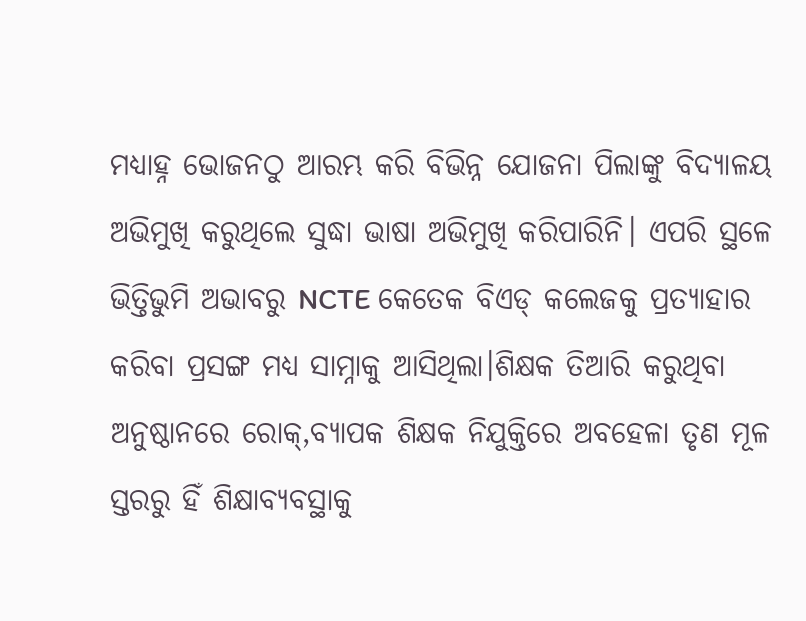ମଧ୍ୟାହ୍ନ ଭୋଜନଠୁ ଆରମ୍ଭ କରି ବିଭିନ୍ନ ଯୋଜନା ପିଲାଙ୍କୁ ବିଦ୍ୟାଳୟ ଅଭିମୁଖି କରୁଥିଲେ ସୁଦ୍ଧା ଭାଷା ଅଭିମୁଖି କରିପାରିନି। ଏପରି ସ୍ଥଳେ ଭିତ୍ତିଭୁମି ଅଭାବରୁ NCTE କେତେକ ବିଏଡ୍ କଲେଜକୁ ପ୍ରତ୍ୟାହାର କରିବା ପ୍ରସଙ୍ଗ ମଧ୍ୟ ସାମ୍ନାକୁ ଆସିଥିଲା।ଶିକ୍ଷକ ତିଆରି କରୁଥିବା ଅନୁଷ୍ଠାନରେ ରୋକ୍,ବ୍ୟାପକ ଶିକ୍ଷକ ନିଯୁକ୍ତିରେ ଅବହେଳା ତୃଣ ମୂଳ ସ୍ତରରୁ ହିଁ ଶିକ୍ଷାବ୍ୟବସ୍ଥାକୁ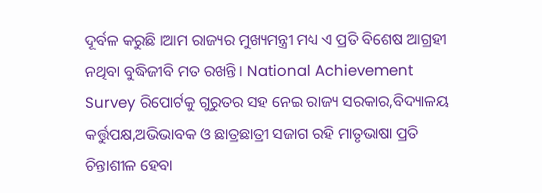ଦୂର୍ବଳ କରୁଛି ।ଆମ ରାଜ୍ୟର ମୁଖ୍ୟମନ୍ତ୍ରୀ ମଧ୍ୟ ଏ ପ୍ରତି ବିଶେଷ ଆଗ୍ରହୀ ନଥିବା ବୁଦ୍ଧିଜୀବି ମତ ରଖନ୍ତି। National Achievement Survey ରିପୋର୍ଟକୁ ଗୁରୁତର ସହ ନେଇ ରାଜ୍ୟ ସରକାର,ବିଦ୍ୟାଳୟ କର୍ତ୍ତୁପକ୍ଷ,ଅଭିଭାବକ ଓ ଛାତ୍ରଛାତ୍ରୀ ସଜାଗ ରହି ମାତୃଭାଷା ପ୍ରତି ଚିନ୍ତାଶୀଳ ହେବା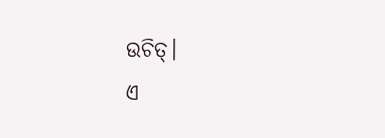ଉଚିତ୍।
ଏ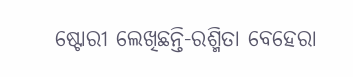ଷ୍ଟୋରୀ ଲେଖିଛନ୍ତି-ରଶ୍ମିତା ବେହେରା